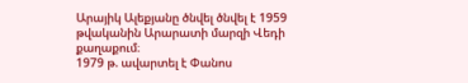Արայիկ Ալեքյանը ծնվել ծնվել է 1959 թվականին Արարատի մարզի Վեդի քաղաքում։
1979 թ. ավարտել է Փանոս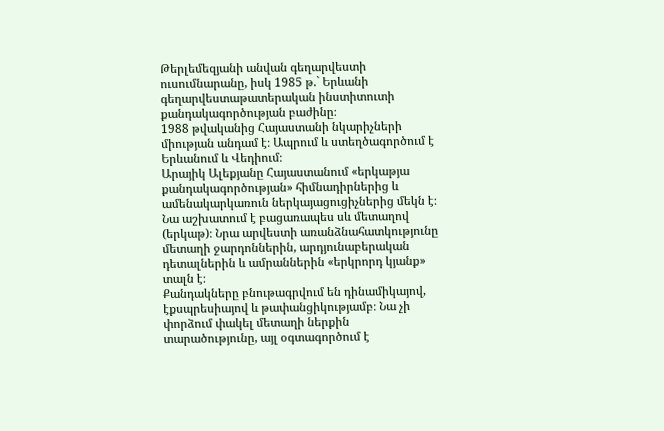Թերլեմեզյանի անվան գեղարվեստի ուսումնարանը, իսկ 1985 թ.` Երևանի գեղարվեստաթատերական ինստիտուտի քանդակագործության բաժինը։
1988 թվականից Հայաստանի նկարիչների միության անդամ է։ Ապրում և ստեղծագործում է Երևանում և Վեդիում։
Արայիկ Ալեքյանը Հայաստանում «երկաթյա քանդակագործության» հիմնադիրներից և ամենակարկառուն ներկայացուցիչներից մեկն է։
Նա աշխատում է բացառապես սև մետաղով (երկաթ)։ Նրա արվեստի առանձնահատկությունը մետաղի ջարդոններին, արդյունաբերական դետալներին և ամրաններին «երկրորդ կյանք» տալն է։
Քանդակները բնութագրվում են դինամիկայով, էքսպրեսիայով և թափանցիկությամբ։ Նա չի փորձում փակել մետաղի ներքին տարածությունը, այլ օգտագործում է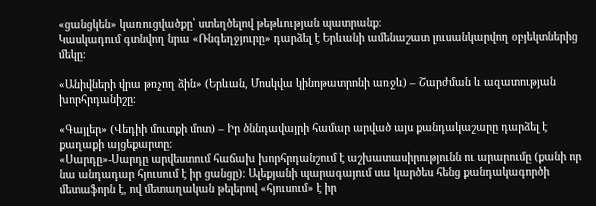«ցանցկեն» կառուցվածքը՝ ստեղծելով թեթևության պատրանք։
Կասկադում գտնվող նրա «Ռնգեղջյուրը» դարձել է Երևանի ամենաշատ լուսանկարվող օբյեկտներից մեկը։

«Անիվների վրա թռչող ձին» (Երևան, Մոսկվա կինոթատրոնի առջև) – Շարժման և ազատության խորհրդանիշը։

«Գայլեր» (Վեդիի մուտքի մոտ) – Իր ծննդավայրի համար արված այս քանդակաշարը դարձել է քաղաքի այցեքարտը։
«Սարդը»-Սարդը արվեստում հաճախ խորհրդանշում է աշխատասիրությունն ու արարումը (քանի որ նա անդադար հյուսում է իր ցանցը)։ Ալեքյանի պարագայում սա կարծես հենց քանդակագործի մետաֆորն է, ով մետաղական թելերով «հյուսում» է իր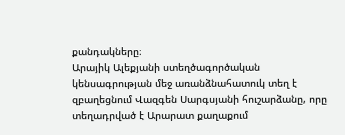քանդակները։
Արայիկ Ալեքյանի ստեղծագործական կենսագրության մեջ առանձնահատուկ տեղ է զբաղեցնում Վազգեն Սարգսյանի հուշարձանը, որը տեղադրված է Արարատ քաղաքում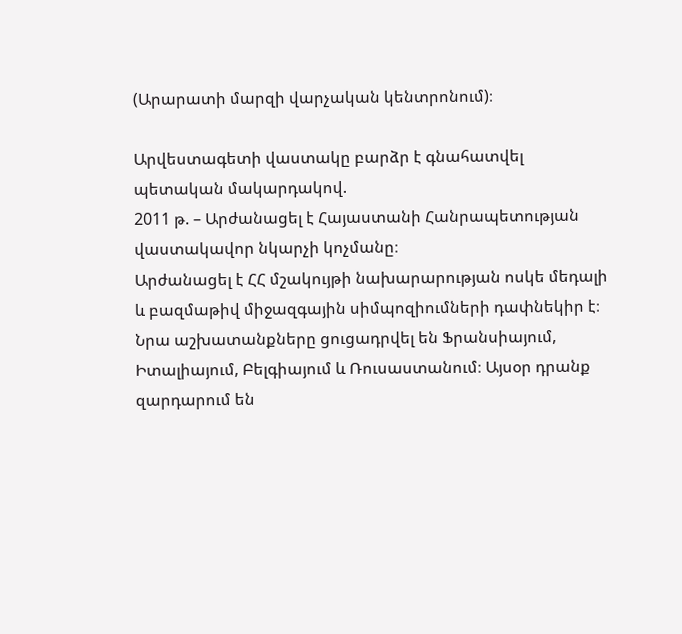(Արարատի մարզի վարչական կենտրոնում)։

Արվեստագետի վաստակը բարձր է գնահատվել պետական մակարդակով.
2011 թ. – Արժանացել է Հայաստանի Հանրապետության վաստակավոր նկարչի կոչմանը։
Արժանացել է ՀՀ մշակույթի նախարարության ոսկե մեդալի և բազմաթիվ միջազգային սիմպոզիումների դափնեկիր է։
Նրա աշխատանքները ցուցադրվել են Ֆրանսիայում, Իտալիայում, Բելգիայում և Ռուսաստանում։ Այսօր դրանք զարդարում են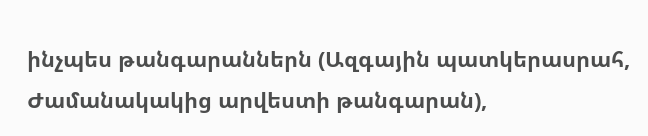ինչպես թանգարաններն (Ազգային պատկերասրահ, Ժամանակակից արվեստի թանգարան),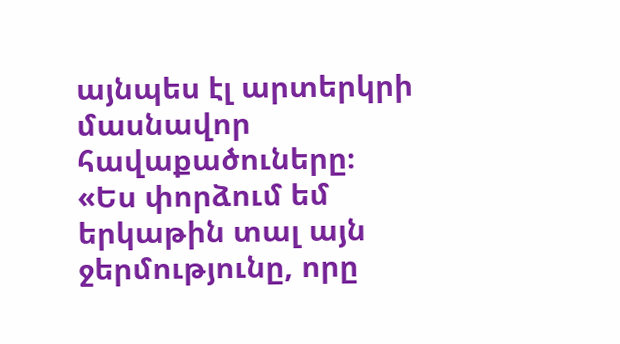այնպես էլ արտերկրի մասնավոր հավաքածուները։
«Ես փորձում եմ երկաթին տալ այն ջերմությունը, որը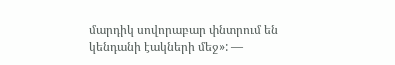մարդիկ սովորաբար փնտրում են կենդանի էակների մեջ»: —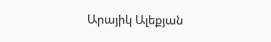Արայիկ Ալեքյան